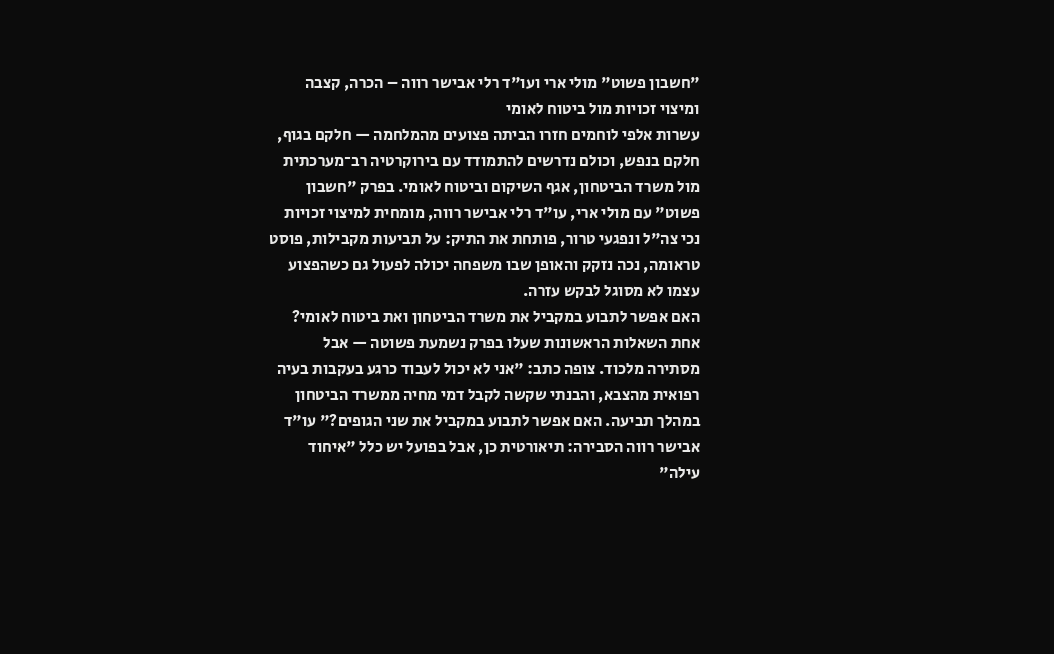"חשבון פשוט" מולי ארי ועו"ד רלי אבישר רווה – הכרה, קצבה ומיצוי זכויות מול ביטוח לאומי
עשרות אלפי לוחמים חזרו הביתה פצועים מהמלחמה — חלקם בגוף, חלקם בנפש, וכולם נדרשים להתמודד עם בירוקרטיה רב־מערכתית מול משרד הביטחון, אגף השיקום וביטוח לאומי. בפרק "חשבון פשוט" עם מולי ארי, עו"ד רלי אבישר רווה, מומחית למיצוי זכויות נכי צה"ל ונפגעי טרור, פותחת את התיק: על תביעות מקבילות, פוסט טראומה, נכה נזקק והאופן שבו משפחה יכולה לפעול גם כשהפצוע עצמו לא מסוגל לבקש עזרה.
האם אפשר לתבוע במקביל את משרד הביטחון ואת ביטוח לאומי?
אחת השאלות הראשונות שעלו בפרק נשמעת פשוטה — אבל מסתירה מלכוד. צופה כתב: "אני לא יכול לעבוד כרגע בעקבות בעיה רפואית מהצבא, והבנתי שקשה לקבל דמי מחיה ממשרד הביטחון במהלך תביעה. האם אפשר לתבוע במקביל את שני הגופים?" עו"ד אבישר רווה הסבירה: תיאורטית כן, אבל בפועל יש כלל "איחוד עילה"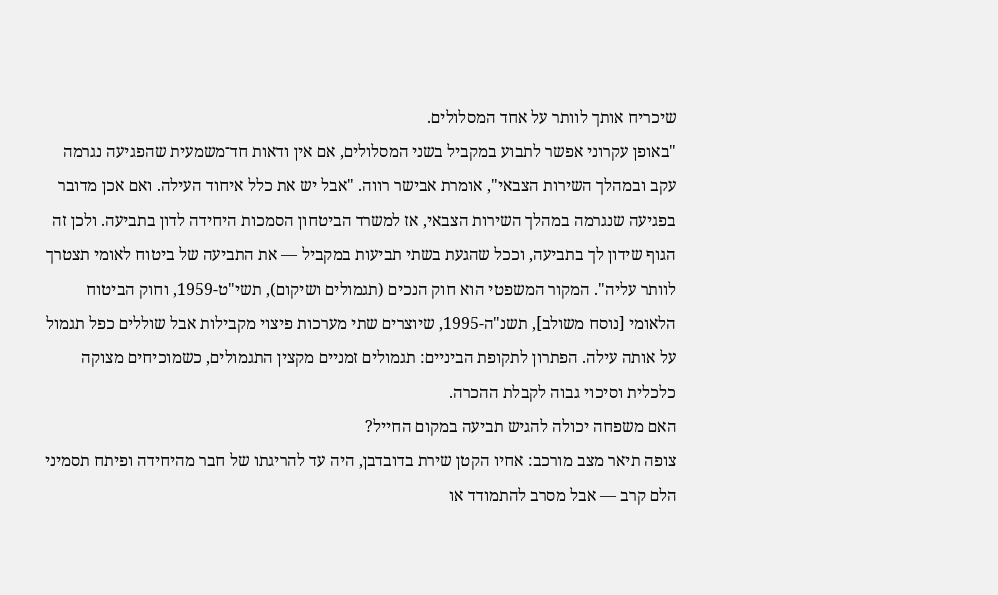שיכריח אותך לוותר על אחד המסלולים.
"באופן עקרוני אפשר לתבוע במקביל בשני המסלולים, אם אין ודאות חד־משמעית שהפגיעה נגרמה עקב ובמהלך השירות הצבאי", אומרת אבישר רווה. "אבל יש את כלל איחוד העילה. ואם אכן מדובר בפגיעה שנגרמה במהלך השירות הצבאי, אז למשרד הביטחון הסמכות היחידה לדון בתביעה. ולכן זה הגוף שידון לך בתביעה, וככל שהגעת בשתי תביעות במקביל — את התביעה של ביטוח לאומי תצטרך לוותר עליה". המקור המשפטי הוא חוק הנכים (תגמולים ושיקום), תשי"ט-1959, וחוק הביטוח הלאומי [נוסח משולב], תשנ"ה-1995, שיוצרים שתי מערכות פיצוי מקבילות אבל שוללים כפל תגמול על אותה עילה. הפתרון לתקופת הביניים: תגמולים זמניים מקצין התגמולים, כשמוכיחים מצוקה כלכלית וסיכוי גבוה לקבלת ההכרה.
האם משפחה יכולה להגיש תביעה במקום החייל?
צופה תיאר מצב מורכב: אחיו הקטן שירת בדובדבן, היה עד להריגתו של חבר מהיחידה ופיתח תסמיני הלם קרב — אבל מסרב להתמודד או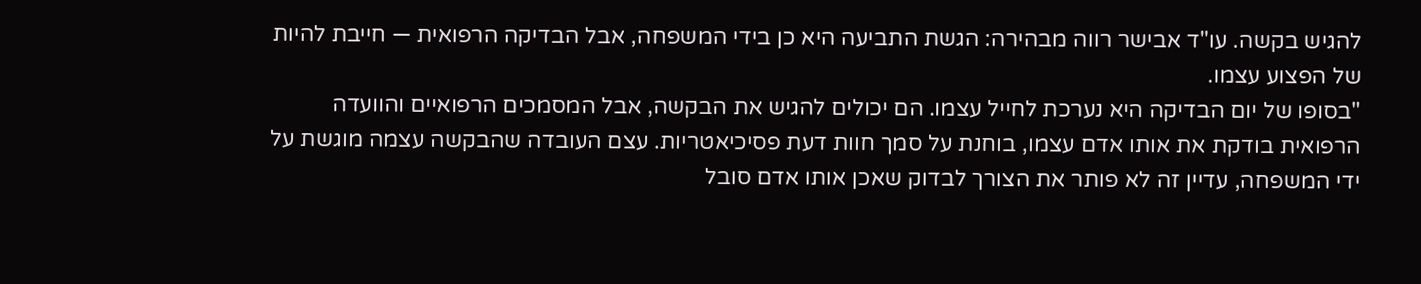להגיש בקשה. עו"ד אבישר רווה מבהירה: הגשת התביעה היא כן בידי המשפחה, אבל הבדיקה הרפואית — חייבת להיות של הפצוע עצמו.
"בסופו של יום הבדיקה היא נערכת לחייל עצמו. הם יכולים להגיש את הבקשה, אבל המסמכים הרפואיים והוועדה הרפואית בודקת את אותו אדם עצמו, בוחנת על סמך חוות דעת פסיכיאטריות. עצם העובדה שהבקשה עצמה מוגשת על ידי המשפחה, עדיין זה לא פותר את הצורך לבדוק שאכן אותו אדם סובל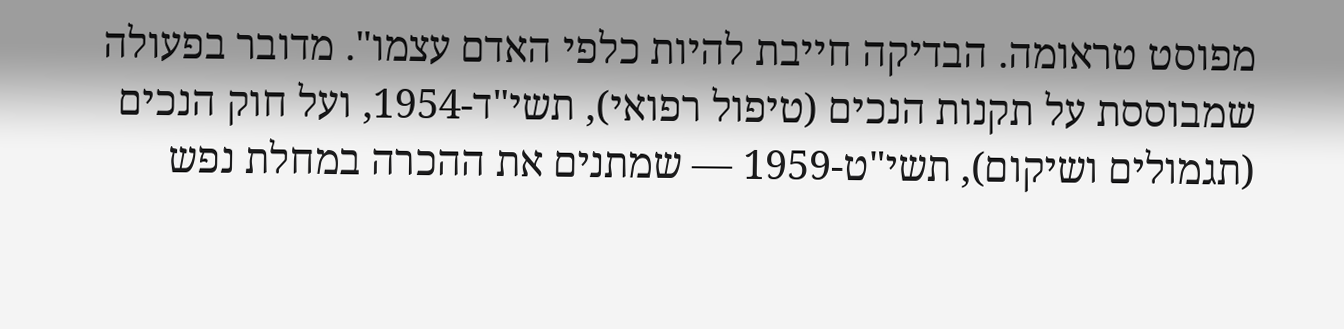מפוסט טראומה. הבדיקה חייבת להיות כלפי האדם עצמו". מדובר בפעולה שמבוססת על תקנות הנכים (טיפול רפואי), תשי"ד-1954, ועל חוק הנכים (תגמולים ושיקום), תשי"ט-1959 — שמתנים את ההכרה במחלת נפש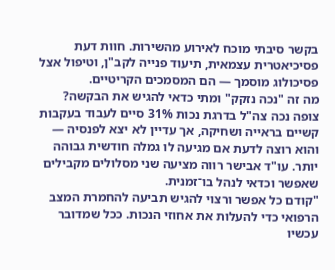בקשר סיבתי מוכח לאירוע מהשירות. חוות דעת פסיכיאטרית עצמאית, תיעוד פנייה לקב"ן, וטיפול אצל פסיכולוג מוסמך — הם המסמכים הקריטיים.
מה זה "נכה נזקק" ומתי כדאי להגיש את הבקשה?
צופה נכה צה"ל בדרגת נכות 31% סיים לעבוד בעקבות קשיים בראייה ושחיקה, אך עדיין לא יצא לפנסיה — והוא רוצה לדעת אם מגיעה לו גמלה חודשית גבוהה יותר. עו"ד אבישר רווה מציעה שני מסלולים מקבילים שאפשר וכדאי לנהל בו־זמנית.
"קודם כל אפשר ורצוי להגיש תביעה להחמרת המצב הרפואי כדי להעלות את אחוזי הנכות. ככל שמדובר עכשיו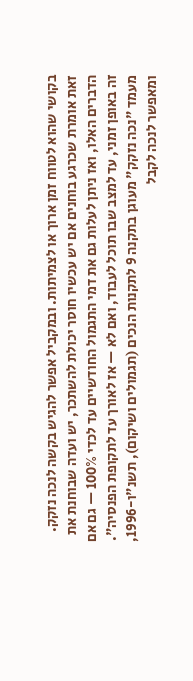בקושי שהוא לטווח זמן ארוך או לצמיתות. ובמקביל אפשר להגיש בקשה לנכה נזקק. זאת אומרת שכרגע בוחנים אם יש עכשיו חוסר יכולת להשתכר, יש ועדה שבוחנת את הדברים האלו, ואז ניתן לעלות גם את דמי התגמול החודשיים עד לכדי 100% — גם אם זה באופן זמני, עד למצב שבו תוכל לעבוד, ואם לא — אז לאורך עד לתקופת הפנסיה". מעמד "נכה נזקק" מעוגן בתקנה 9 לתקנות הנכים (תגמולים ושיקום), תשנ"ו-1996, ומאפשר לנכה לקבל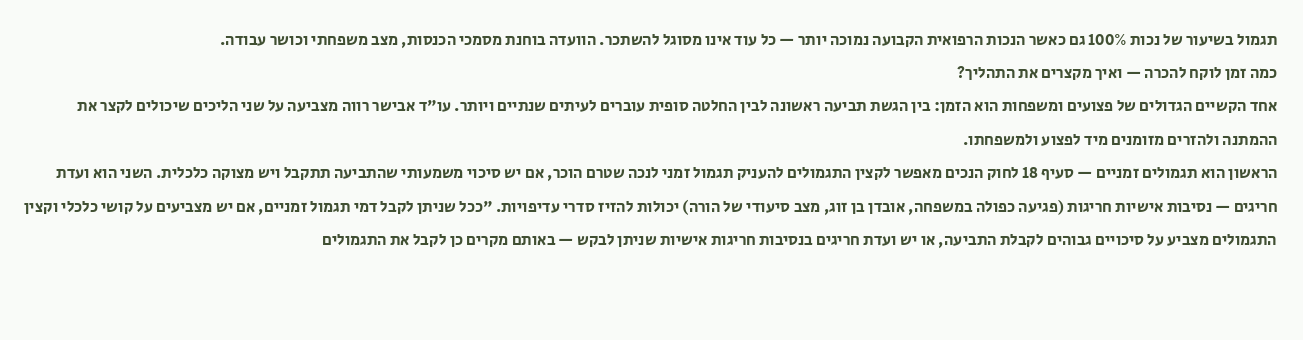תגמול בשיעור של נכות 100% גם כאשר הנכות הרפואית הקבועה נמוכה יותר — כל עוד אינו מסוגל להשתכר. הוועדה בוחנת מסמכי הכנסות, מצב משפחתי וכושר עבודה.
כמה זמן לוקח להכרה — ואיך מקצרים את התהליך?
אחד הקשיים הגדולים של פצועים ומשפחות הוא הזמן: בין הגשת תביעה ראשונה לבין החלטה סופית עוברים לעיתים שנתיים ויותר. עו"ד אבישר רווה מצביעה על שני הליכים שיכולים לקצר את ההמתנה ולהזרים מזומנים מיד לפצוע ולמשפחתו.
הראשון הוא תגמולים זמניים — סעיף 18 לחוק הנכים מאפשר לקצין התגמולים להעניק תגמול זמני לנכה שטרם הוכר, אם יש סיכוי משמעותי שהתביעה תתקבל ויש מצוקה כלכלית. השני הוא ועדת חריגים — נסיבות אישיות חריגות (פגיעה כפולה במשפחה, אובדן בן זוג, מצב סיעודי של הורה) יכולות להזיז סדרי עדיפויות. "ככל שניתן לקבל דמי תגמול זמניים, אם יש מצביעים על קושי כלכלי וקצין התגמולים מצביע על סיכויים גבוהים לקבלת התביעה, או יש ועדת חריגים בנסיבות חריגות אישיות שניתן לבקש — באותם מקרים כן לקבל את התגמולים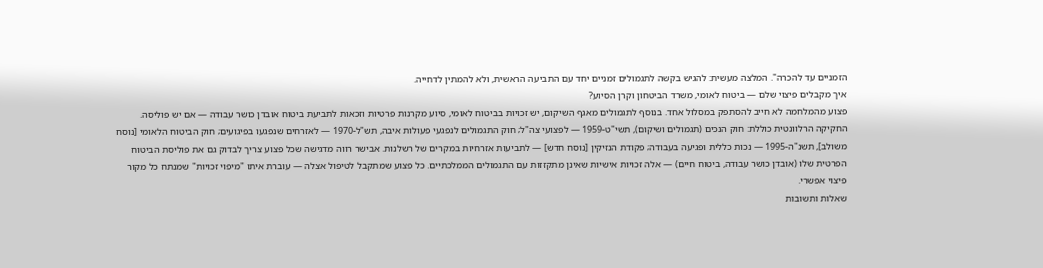הזמניים עד להכרה". המלצה מעשית: להגיש בקשה לתגמולים זמניים יחד עם התביעה הראשית, ולא להמתין לדחייה.
איך מקבלים פיצוי שלם — ביטוח לאומי, משרד הביטחון וקרן הסיוע?
פצוע מהמלחמה לא חייב להסתפק במסלול אחד. בנוסף לתגמולים מאגף השיקום, יש זכויות בביטוח לאומי, סיוע מקרנות פרטיות וזכאות לתביעת ביטוח אובדן כושר עבודה — אם יש פוליסה.
החקיקה הרלוונטית כוללת: חוק הנכים (תגמולים ושיקום), תשי"ט-1959 — לפצועי צה"ל; חוק התגמולים לנפגעי פעולות איבה, תש"ל-1970 — לאזרחים שנפגעו בפיגועים; חוק הביטוח הלאומי [נוסח משולב], תשנ"ה-1995 — נכות כללית ופגיעה בעבודה; פקודת הנזיקין [נוסח חדש] — לתביעות אזרחיות במקרים של רשלנות. אבישר רווה מדגישה שכל פצוע צריך לבדוק גם את פוליסת הביטוח הפרטית שלו (אובדן כושר עבודה, ביטוח חיים) — אלה זכויות אישיות שאינן מתקזזות עם התגמולים הממלכתיים. כל פצוע שמתקבל לטיפול אצלה — עוברת איתו "מיפוי זכויות" שמנתח כל מקור פיצוי אפשרי.
שאלות ותשובות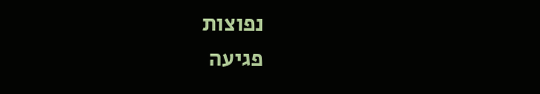נפוצות
פגיעה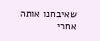שאיבחנו אותה אחרי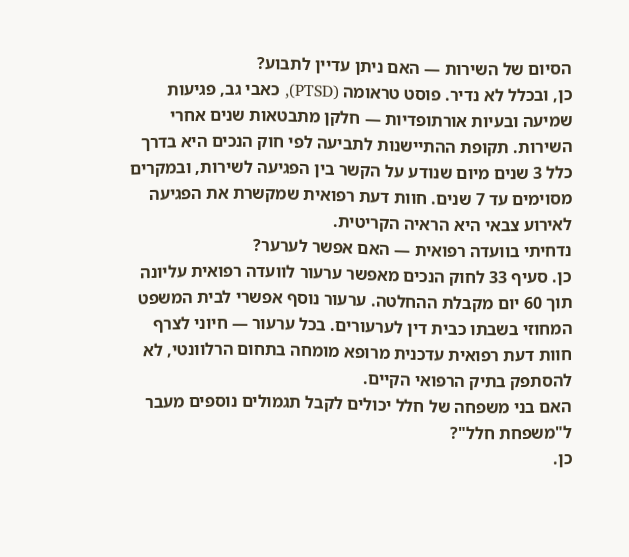הסיום של השירות — האם ניתן עדיין לתבוע?
כן, ובכלל לא נדיר. פוסט טראומה (PTSD), כאבי גב, פגיעות שמיעה ובעיות אורתופדיות — חלקן מתבטאות שנים אחרי השירות. תקופת ההתיישנות לתביעה לפי חוק הנכים היא בדרך כלל 3 שנים מיום שנודע על הקשר בין הפגיעה לשירות, ובמקרים מסוימים עד 7 שנים. חוות דעת רפואית שמקשרת את הפגיעה לאירוע צבאי היא הראיה הקריטית.
נדחיתי בוועדה רפואית — האם אפשר לערער?
כן. סעיף 33 לחוק הנכים מאפשר ערעור לוועדה רפואית עליונה תוך 60 יום מקבלת ההחלטה. ערעור נוסף אפשרי לבית המשפט המחוזי בשבתו כבית דין לערעורים. בכל ערעור — חיוני לצרף חוות דעת רפואית עדכנית מרופא מומחה בתחום הרלוונטי, לא להסתפק בתיק הרפואי הקיים.
האם בני משפחה של חלל יכולים לקבל תגמולים נוספים מעבר ל"משפחת חלל"?
כן.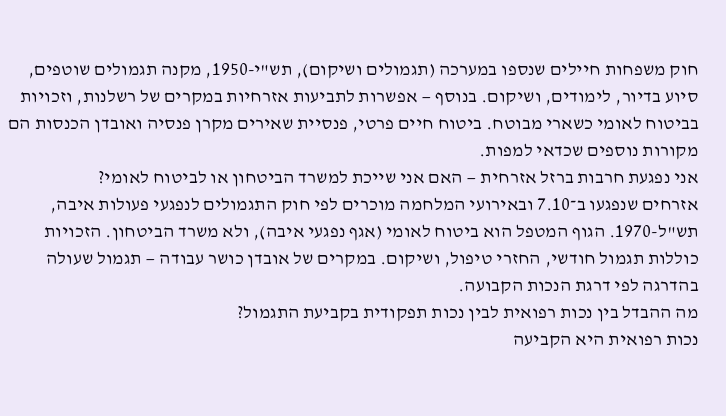חוק משפחות חיילים שנספו במערכה (תגמולים ושיקום), תש"י-1950, מקנה תגמולים שוטפים, סיוע בדיור, לימודים, ושיקום. בנוסף — אפשרות לתביעות אזרחיות במקרים של רשלנות, וזכויות בביטוח לאומי כשארי מבוטח. ביטוח חיים פרטי, פנסיית שאירים מקרן פנסיה ואובדן הכנסות הם מקורות נוספים שכדאי למפות.
אני נפגעת חרבות ברזל אזרחית — האם אני שייכת למשרד הביטחון או לביטוח לאומי?
אזרחים שנפגעו ב־7.10 ובאירועי המלחמה מוכרים לפי חוק התגמולים לנפגעי פעולות איבה, תש"ל-1970. הגוף המטפל הוא ביטוח לאומי (אגף נפגעי איבה), ולא משרד הביטחון. הזכויות כוללות תגמול חודשי, החזרי טיפול, ושיקום. במקרים של אובדן כושר עבודה — תגמול שעולה בהדרגה לפי דרגת הנכות הקבועה.
מה ההבדל בין נכות רפואית לבין נכות תפקודית בקביעת התגמול?
נכות רפואית היא הקביעה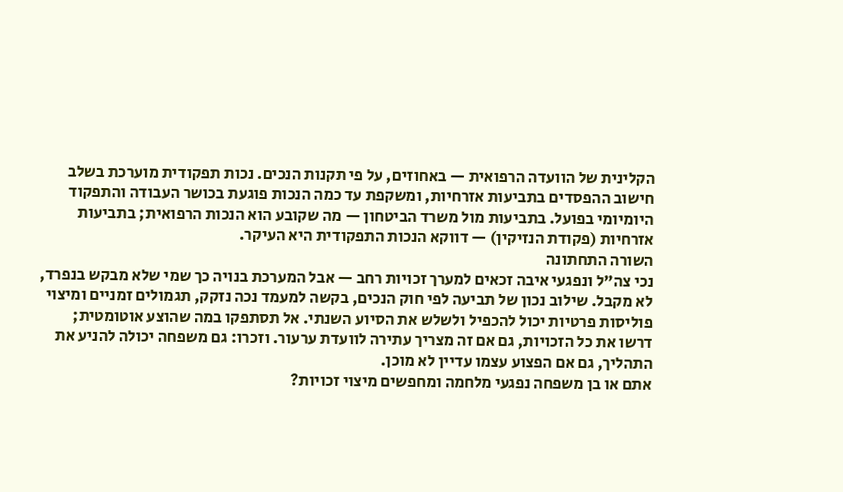הקלינית של הוועדה הרפואית — באחוזים, על פי תקנות הנכים. נכות תפקודית מוערכת בשלב חישוב ההפסדים בתביעות אזרחיות, ומשקפת עד כמה הנכות פוגעת בכושר העבודה והתפקוד היומיומי בפועל. בתביעות מול משרד הביטחון — מה שקובע הוא הנכות הרפואית; בתביעות אזרחיות (פקודת הנזיקין) — דווקא הנכות התפקודית היא העיקר.
השורה התחתונה
נכי צה"ל ונפגעי איבה זכאים למערך זכויות רחב — אבל המערכת בנויה כך שמי שלא מבקש בנפרד, לא מקבל. שילוב נכון של תביעה לפי חוק הנכים, בקשה למעמד נכה נזקק, תגמולים זמניים ומיצוי פוליסות פרטיות יכול להכפיל ולשלש את הסיוע השנתי. אל תסתפקו במה שהוצע אוטומטית; דרשו את כל הזכויות, גם אם זה מצריך עתירה לוועדת ערעור. וזכרו: גם משפחה יכולה להניע את התהליך, גם אם הפצוע עצמו עדיין לא מוכן.
אתם או בן משפחה נפגעי מלחמה ומחפשים מיצוי זכויות?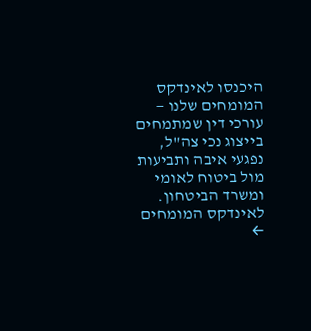היכנסו לאינדקס המומחים שלנו — עורכי דין שמתמחים בייצוג נכי צה"ל, נפגעי איבה ותביעות מול ביטוח לאומי ומשרד הביטחון.
לאינדקס המומחים ←